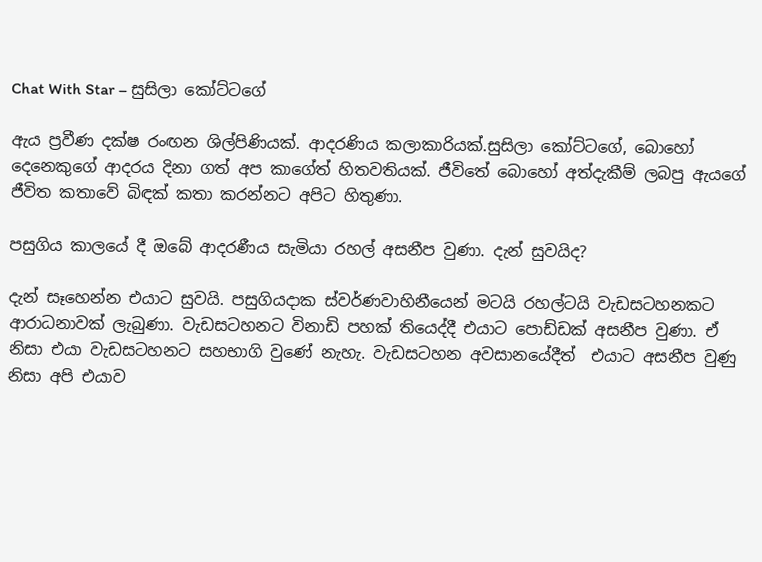Chat With Star – සුසිලා කෝට්ටගේ

ඇය ප්‍රවීණ දක්ෂ රංඟන ශිල්පිණියක්. ආදරණිය කලාකාරියක්.සුසිලා කෝට්ටගේ, බොහෝ දෙනෙකුගේ ආදරය දිනා ගත් අප කාගේත් හිතවතියක්. ජීවිතේ බොහෝ අත්දැකීම් ලබපු ඇයගේ ජීවිත කතාවේ බිඳක් කතා කරන්නට අපිට හිතුණා.

පසුගිය කාලයේ දී ඔබේ ආදරණීය සැමියා රහල් අසනීප වුණා. දැන් සුවයිද?

දැන් සෑහෙන්න එයාට සුවයි. පසුගියදාක ස්වර්ණවාහිනීයෙන් මටයි රහල්ටයි වැඩසටහනකට ආරාධනාවක් ලැබුණා. වැඩසටහනට විනාඩි පහක් තියෙද්දී එයාට පොඩ්ඩක් අසනීප වුණා. ඒ නිසා එයා වැඩසටහනට සහභාගි වුණේ නැහැ. වැඩසටහන අවසානයේදීත්  එයාට අසනීප වුණු නිසා අපි එයාව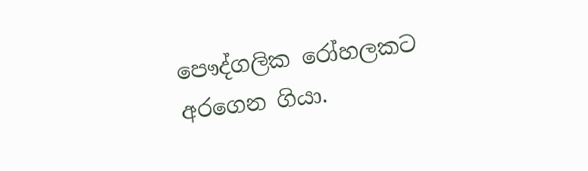පෞද්ගලික රෝහලකට අරගෙන ගියා.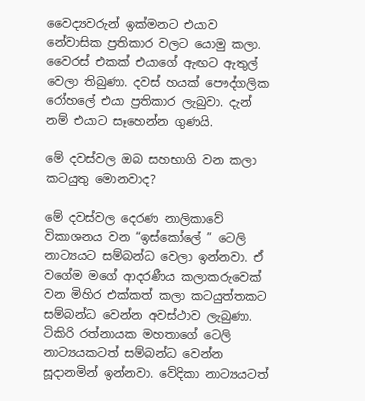වෛද්‍යවරුන් ඉක්මනට එයාව නේවාසික ප්‍රතිකාර වලට යොමු කලා. වෛරස් එකක් එයාගේ ඇඟට ඇතුල් වෙලා තිබුණා. දවස් හයක් පෞද්ගලික රෝහලේ එයා ප්‍රතිකාර ලැබුවා. දැන් නම් එයාට සෑහෙන්න ගුණයි.

මේ දවස්වල ඔබ සහභාගි වන කලා කටයුතු මොනවාද?

මේ දවස්‌වල දෙරණ නාලිකාවේ විකාශනය වන “ඉස්කෝලේ ” ටෙලි නාට්‍යයට සම්බන්ධ වෙලා ඉන්නවා. ඒ වගේම මගේ ආදරණීය කලාකරුවෙක් වන මිහිර එක්කත් කලා කටයුත්තකට සම්බන්ධ වෙන්න අවස්ථාව ලැබුණා. ටිකිරි රත්නායක මහතාගේ ටෙලි නාට්‍යයකටත් සම්බන්ධ වෙන්න සූදානමින් ඉන්නවා. වේදිකා නාට්‍යයටත්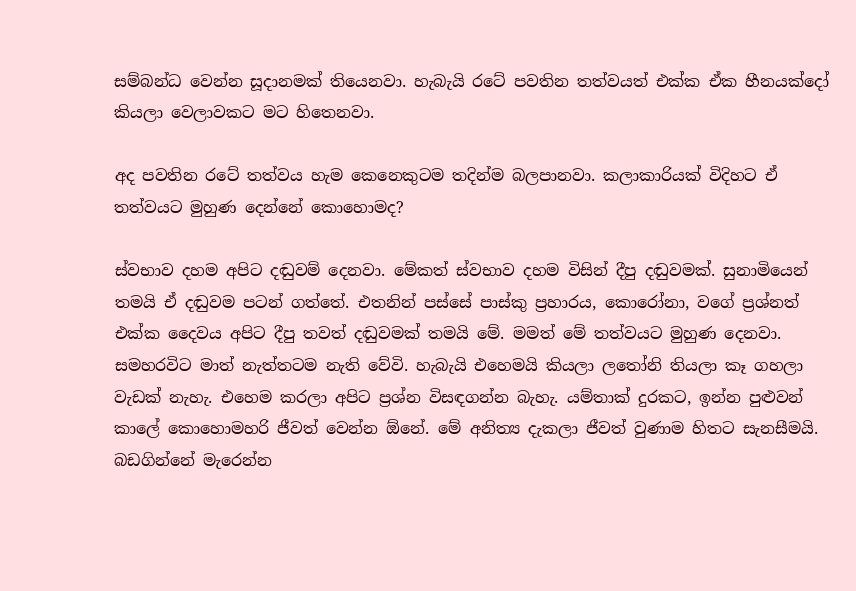සම්බන්ධ වෙන්න සූදානමක් තියෙනවා. හැබැයි රටේ පවතින තත්වයත් එක්ක ඒක හීනයක්දෝ කියලා වෙලාවකට මට හිතෙනවා.

අද පවතින රටේ තත්වය හැම කෙනෙකුටම තදින්ම බලපානවා. කලාකාරියක් විදිහට ඒ තත්වයට මුහුණ දෙන්නේ කොහොමද?

ස්වභාව දහම අපිට දඬුවම් දෙනවා. මේකත් ස්වභාව දහම විසින් දීපු දඬුවමක්. සුනාමියෙන් තමයි ඒ දඬුවම පටන් ගත්තේ. එතනින් පස්සේ පාස්කු ප්‍රහාරය, කොරෝනා, වගේ ප්‍රශ්නත් එක්ක දෛවය අපිට දීපු තවත් දඬුවමක් තමයි මේ. මමත් මේ තත්වයට මුහුණ දෙනවා. සමහරවිට මාත් නැත්තටම නැති වේවි. හැබැයි එහෙමයි කියලා ලතෝනි තියලා කෑ ගහලා වැඩක් නැහැ. එහෙම කරලා අපිට ප්‍රශ්න විසඳගන්න බැහැ. යම්තාක් දුරකට, ඉන්න පුළුවන් කාලේ කොහොමහරි ජීවත් වෙන්න ඕනේ. මේ අනිත්‍ය දැකලා ජීවත් වුණාම හිතට සැනසීමයි. බඩගින්නේ මැරෙන්න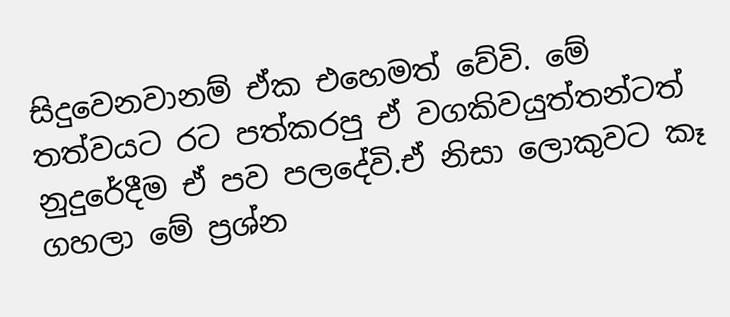සිදුවෙනවානම් ඒක එහෙමත් වේවි. මේ තත්වයට රට පත්කරපු ඒ වගකිවයුත්තන්ටත් නුදුරේදීම ඒ පව පලදේවි.ඒ නිසා ලොකුවට කෑ ගහලා මේ ප්‍රශ්න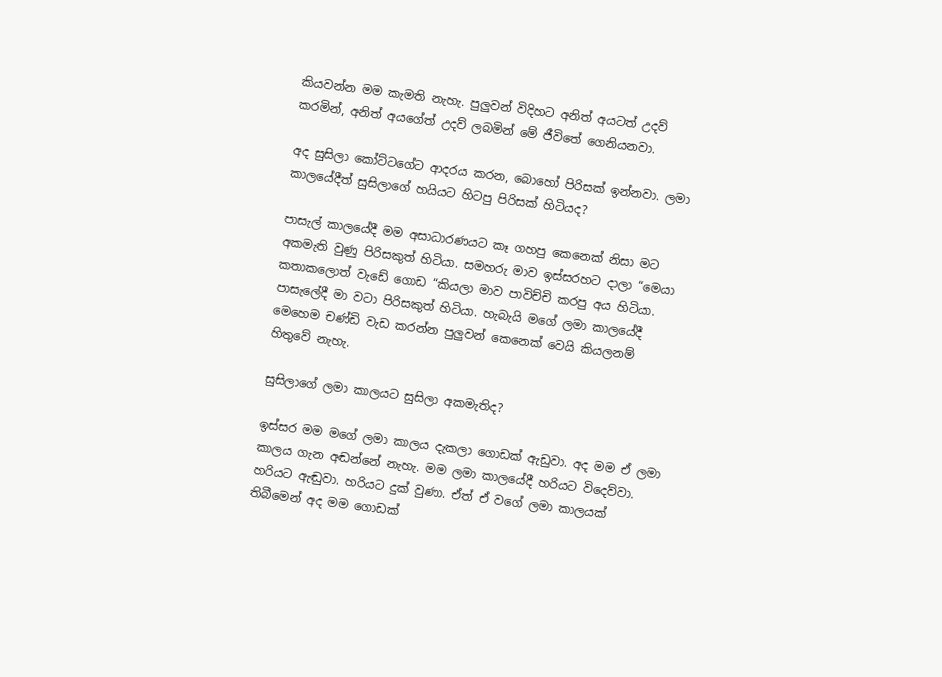කියවන්න මම කැමති නැහැ. පුලුවන් විදිහට අනිත් අයටත් උදව් කරමින්, අනිත් අයගේත් උදව් ලබමින් මේ ජීවිතේ ගෙනියනවා.

අද සුසිලා කෝට්ටගේට ආදරය කරන, බොහෝ පිරිසක් ඉන්නවා. ලමා කාලයේදීත් සුසිලාගේ හයියට හිටපු පිරිසක් හිටියද?

පාසැල් කාලයේදී මම අසාධාරණයට කෑ ගහපු කෙනෙක් නිසා මට අකමැති වුණු පිරිසකුත් හිටියා. සමහරු මාව ඉස්සරහට දාලා “මෙයා කතාකලොත් වැඩේ ගොඩ “කියලා මාව පාවිච්චි කරපු අය හිටියා. පාසැලේදී මා වටා පිරිසකුත් හිටියා. හැබැයි මගේ ලමා කාලයේදී මෙහෙම චණ්ඩි වැඩ කරන්න පුලුවන් කෙනෙක් වෙයි කියලනම් හිතුවේ නැහැ.

සුසිලාගේ ලමා කාලයට සුසිලා අකමැතිද?

ඉස්සර මම මගේ ලමා කාලය දැකලා ගොඩක් ඇඩුවා. අද මම ඒ ලමා කාලය ගැන අඬන්නේ නැහැ. මම ලමා කාලයේදී හරියට විදෙව්වා. හරියට ඇඬුවා. හරියට දුක් වුණා. ඒත් ඒ වගේ ලමා කාලයක් තිබීමෙන් අද මම ගොඩක්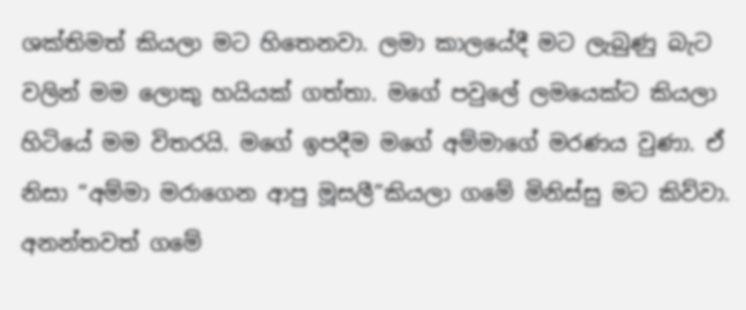ශක්තිමත් කියලා මට හිතෙනවා. ලමා කාලයේදී මට ලැබුණු බැට වලින් මම ලොකු හයියක් ගත්තා. මගේ පවුලේ ලමයෙක්ට කියලා හිටියේ මම විතරයි. මගේ ඉපදීම මගේ අම්මාගේ මරණය වුණා. ඒ නිසා “අම්මා මරාගෙන ආපු මූසලී”කියලා ගමේ මිනිස්සු මට කිව්වා. අනන්තවත් ගමේ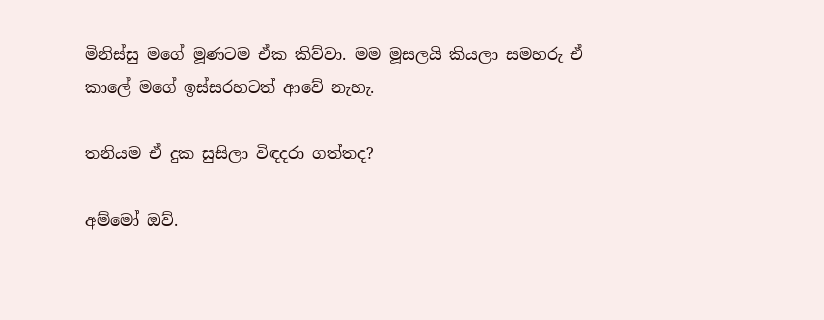මිනිස්සු මගේ මූණටම ඒක කිව්වා. මම මූසලයි කියලා සමහරු ඒ කාලේ මගේ ඉස්සරහටත් ආවේ නැහැ.

තනියම ඒ දුක සුසිලා විඳදරා ගත්තද?

අම්මෝ ඔව්.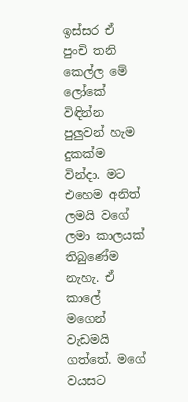ඉස්සර ඒ පුංචි තනි කෙල්ල මේ ලෝකේ විඳින්න පුලුවන් හැම දුකක්ම වින්දා. මට එහෙම අනිත් ලමයි වගේ ලමා කාලයක් තිබුණේම නැහැ. ඒ කාලේ මගෙන් වැඩමයි ගත්තේ. මගේ වයසට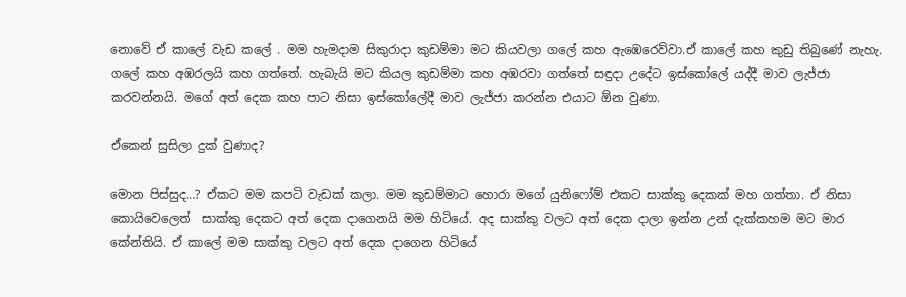නොවේ ඒ කාලේ වැඩ කලේ . මම හැමදාම සිකුරාදා කුඩම්මා මට කියවලා ගලේ කහ ඇඹෙරෙව්වා.ඒ කාලේ කහ කුඩු තිබුණේ නැහැ. ගලේ කහ අඹරලයි කහ ගත්තේ. හැබැයි මට කියල කුඩම්මා කහ අඹරවා ගත්තේ සඳුදා උදේට ඉස්කෝලේ යද්දී මාව ලැජ්ජා කරවන්නයි. මගේ අත් දෙක කහ පාට නිසා ඉස්කෝලේදී මාව ලැජ්ජා කරන්න එයාට ඕන වුණා.

ඒකෙන් සුසිලා දුක් වුණාද?

මොන පිස්සුද…? ඒකට මම කපටි වැඩක් කලා. මම කුඩම්මාට හොරා මගේ යුනිෆෝම් එකට සාක්කු දෙකක් මහ ගත්තා. ඒ නිසා කොයිවෙලෙත්  සාක්කු දෙකට අත් දෙක දාගෙනයි මම හිටියේ. අද සාක්කු වලට අත් දෙක දාලා ඉන්න උන් දැක්කහම මට මාර කේන්තියි. ඒ කාලේ මම සාක්කු වලට අත් දෙක දාගෙන හිටියේ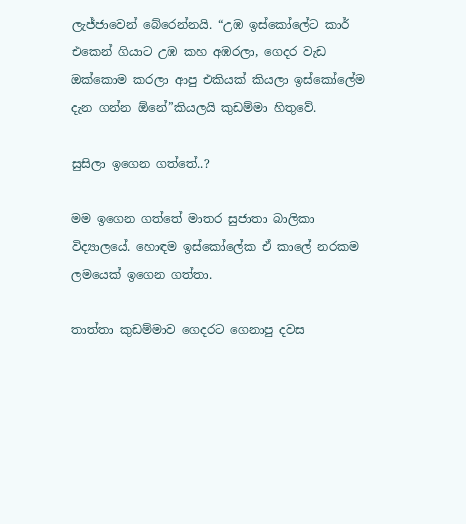ලැජ්ජාවෙන් බේරෙන්නයි. “උඹ ඉස්කෝලේට කාර් එකෙන් ගියාට උඹ කහ අඹරලා, ගෙදර වැඩ ඔක්කොම කරලා ආපු එකියක් කියලා ඉස්කෝලේම දැන ගන්න ඕනේ”කියලයි කුඩම්මා හිතුවේ.

සුසිලා ඉගෙන ගත්තේ..?

මම ඉගෙන ගත්තේ මාතර සුජාතා බාලිකා විද්‍යාලයේ. හොඳම ඉස්කෝලේක ඒ කාලේ නරකම ලමයෙක් ඉගෙන ගත්තා.

තාත්තා කුඩම්මාව ගෙදරට ගෙනාපු දවස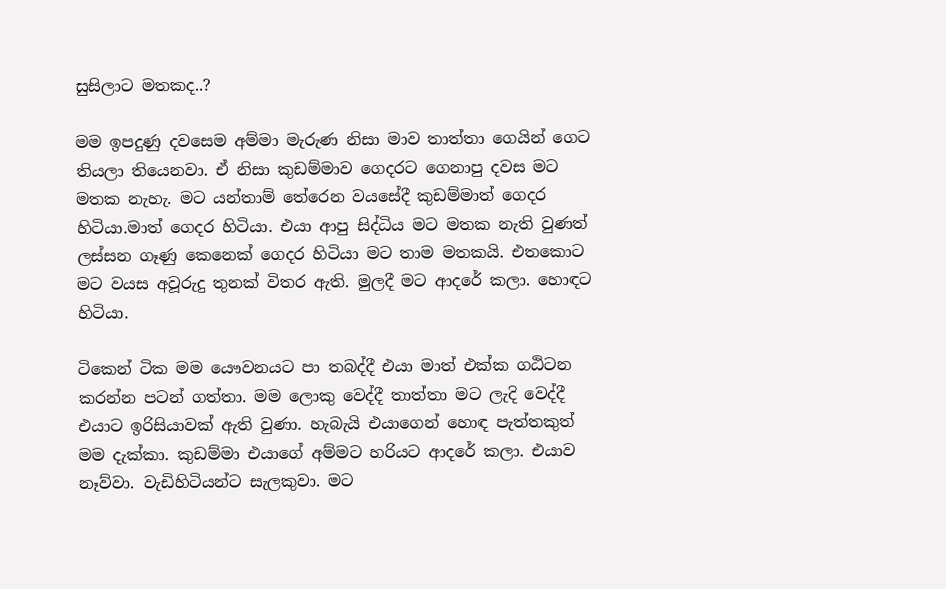සුසිලාට මතකද..?

මම ඉපදුණු දවසෙම අම්මා මැරුණ නිසා මාව තාත්තා ගෙයින් ගෙට තියලා තියෙනවා. ඒ නිසා කුඩම්මාව ගෙදරට ගෙනාපු දවස මට මතක නැහැ. මට යන්තාම් තේරෙන වයසේදී කුඩම්මාත් ගෙදර හිටියා.මාත් ගෙදර හිටියා. එයා ආපු සිද්ධිය මට මතක නැති වුණත් ලස්සන ගෑණු කෙනෙක් ගෙදර හිටියා මට තාම මතකයි. එතකොට මට වයස අවූරුදු තුනක් විතර ඇති. මුලදී මට ආදරේ කලා. හොඳට හිටියා.

ටිකෙන් ටික මම යෞවනයට පා තබද්දී එයා මාත් එක්ක ගඨිටන කරන්න පටන් ගත්තා. මම ලොකු වෙද්දී තාත්තා මට ලැදි වෙද්දී එයාට ඉරිසියාවක් ඇති වුණා. හැබැයි එයාගෙන් හොඳ පැත්තකුත් මම දැක්කා. කුඩම්මා එයාගේ අම්මට හරියට ආදරේ කලා. එයාව නෑව්වා. වැඩිහිටියන්ට සැලකුවා. මට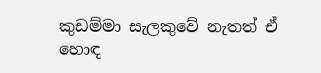කුඩම්මා සැලකුවේ නැතත් ඒ හොඳ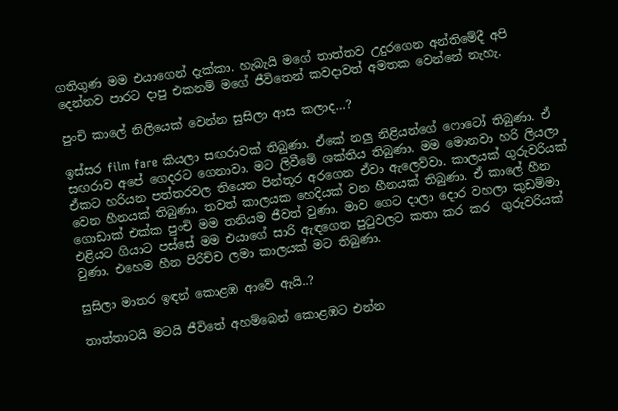ගතිගුණ මම එයාගෙන් දැක්කා. හැබැයි මගේ තාත්තව උදුරගෙන අන්තිමේදී අපි දෙන්නව පාරට දාපු එකනම් මගේ ජීවිතෙන් කවදාවත් අමතක වෙන්නේ නැහැ.

පුංචි කාලේ නිලියෙක් වෙන්න සුසිලා ආස කලාද…?

ඉස්සර film fare කියලා සඟරාවක් තිබුණා. ඒකේ නලු නිළියන්ගේ ෆොටෝ තිබුණා. ඒ සඟරාව අපේ ගෙදරට ගෙනාවා. මට ලිවීමේ ශක්තිය තිබුණා. මම මොනවා හරි ලියලා ඒකට හරියන පත්තරවල තියෙන පින්තූර අරගෙන ඒවා ඇලෙව්වා. කාලයක් ගුරුවරියක් වෙන හීනයක් තිබුණා. තවත් කාලයක හෙදියක් වන හීනයක් තිබුණා. ඒ කාලේ හීන ගොඩාක් එක්ක පුංචි මම තනියම ජීවත් වුණා. මාව ගෙට දාලා දොර වහලා කුඩම්මා එළියට ගියාට පස්සේ මම එයාගේ සාරි ඇඳගෙන පුටුවලට කතා කර කර  ගුරුවරියක් වුණා. එහෙම හීන පිරිච්ච ලමා කාලයක් මට තිබුණා.

සුසිලා මාතර ඉඳන් කොළඹ ආවේ ඇයි..?

තාත්තාටයි මටයි ජීවිතේ අහම්බෙන් කොළඹට එන්න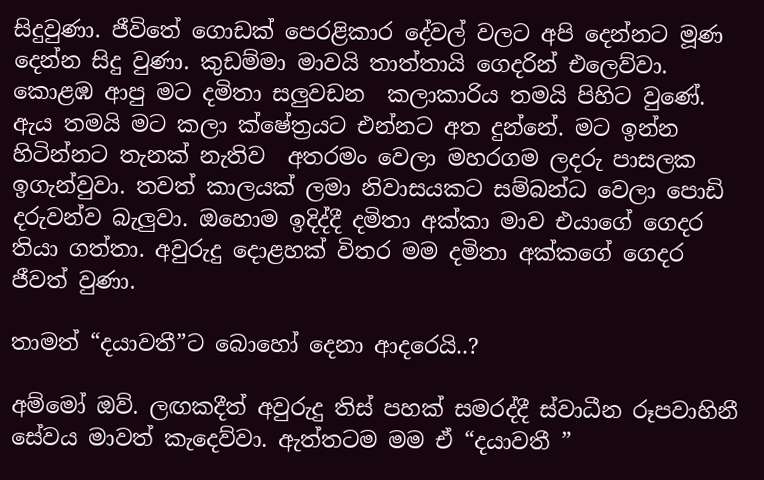සිදුවුණා. ජීවිතේ ගොඩක් පෙරළිකාර දේවල් වලට අපි දෙන්නට මූණ දෙන්න සිදු වුණා. කුඩම්මා මාවයි තාත්තායි ගෙදරින් එලෙව්වා. කොළඹ ආපු මට දමිතා සලුවඩන  කලාකාරිය තමයි පිහිට වුණේ. ඇය තමයි මට කලා ක්ෂේත්‍රයට එන්නට අත දුන්නේ. මට ඉන්න හිටින්නට තැනක් නැතිව  අතරමං වෙලා මහරගම ලදරු පාසලක ඉගැන්වුවා. තවත් කාලයක් ලමා නිවාසයකට සම්බන්ධ වෙලා පොඩි දරුවන්ව බැලුවා. ඔහොම ඉදිද්දී දමිතා අක්කා මාව එයාගේ ගෙදර තියා ගත්තා. අවුරුදු දොළහක් විතර මම දමිතා අක්කගේ ගෙදර ජීවත් වුණා.

තාමත් “දයාවතී”ට බොහෝ දෙනා ආදරෙයි..?

අම්මෝ ඔව්. ලඟකදීත් අවුරුදු තිස් පහක් සමරද්දී ස්වාධීන රූපවාහිනී සේවය මාවත් කැදෙව්වා. ඇත්තටම මම ඒ “දයාවතී ”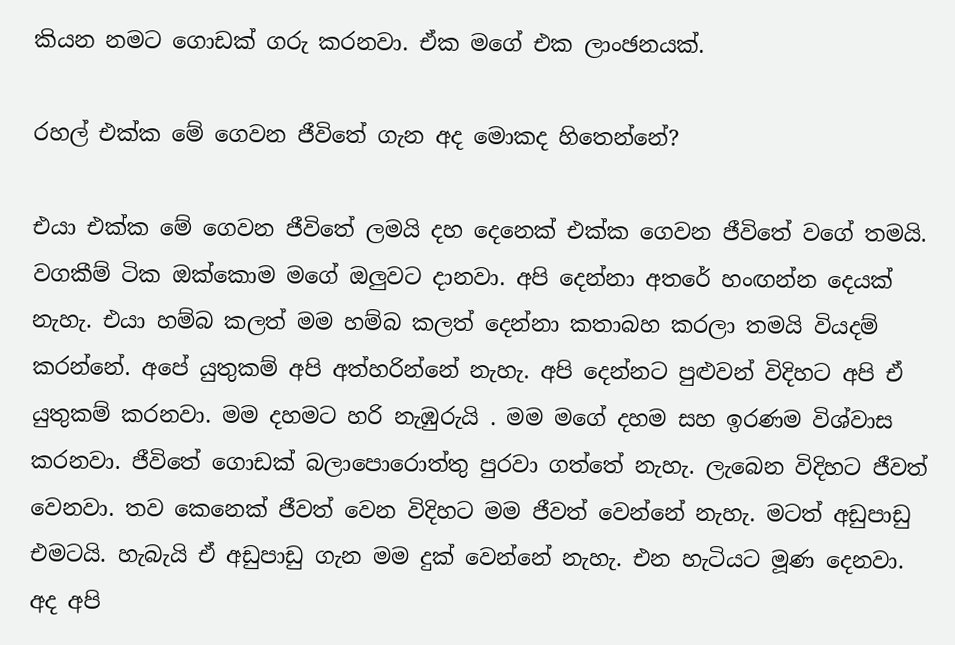කියන නමට ගොඩක් ගරු කරනවා. ඒක මගේ එක ලාංඡනයක්.

රහල් එක්ක මේ ගෙවන ජීවිතේ ගැන අද මොකද හිතෙන්නේ?

එයා එක්ක මේ ගෙවන ජීවිතේ ලමයි දහ දෙනෙක් එක්ක ගෙවන ජීවිතේ වගේ තමයි. වගකීම් ටික ඔක්කොම මගේ ඔලුවට දානවා. අපි දෙන්නා අතරේ හංඟන්න දෙයක් නැහැ. එයා හම්බ කලත් මම හම්බ කලත් දෙන්නා කතාබහ කරලා තමයි වියදම් කරන්නේ. අපේ යුතුකම් අපි අත්හරින්නේ නැහැ. අපි දෙන්නට පුළුවන් විදිහට අපි ඒ යුතුකම් කරනවා. මම දහමට හරි නැඹුරුයි . මම මගේ දහම සහ ඉරණම විශ්වාස කරනවා. ජීවිතේ ගොඩක් බලාපොරොත්තු පුරවා ගත්තේ නැහැ. ලැබෙන විදිහට ජීවත් වෙනවා. තව කෙනෙක් ජීවත් වෙන විදිහට මම ජීවත් වෙන්නේ නැහැ. මටත් අඩුපාඩු එමටයි. හැබැයි ඒ අඩුපාඩු ගැන මම දුක් වෙන්නේ නැහැ. එන හැටියට මූණ දෙනවා. අද අපි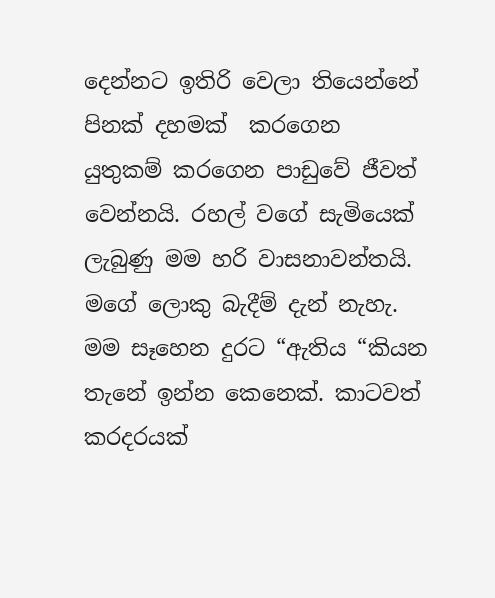දෙන්නට ඉතිරි වෙලා තියෙන්නේ පිනක් දහමක්  කරගෙන යුතුකම් කරගෙන පාඩුවේ ජීවත් වෙන්නයි. රහල් වගේ සැමියෙක් ලැබුණු මම හරි වාසනාවන්තයි. මගේ ලොකු බැදීම් දැන් නැහැ. මම සෑහෙන දුරට “ඇතිය “කියන තැනේ ඉන්න කෙනෙක්. කාටවත් කරදරයක්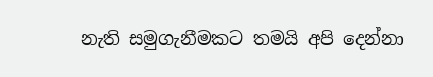නැති සමුගැනීමකට තමයි අපි දෙන්නා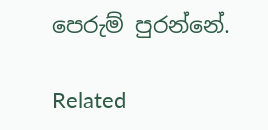පෙරුම් පුරන්නේ.

Related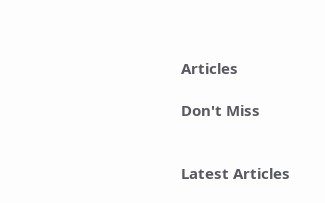Articles

Don't Miss


Latest Articles